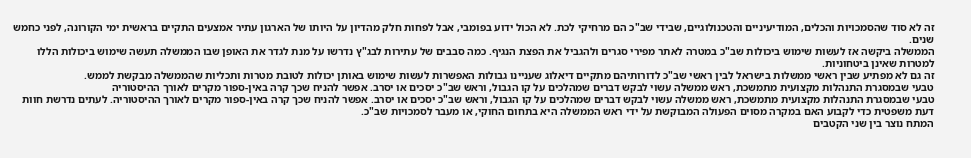זה לא סוד שהסמכויות והכלים, המודיעיניים והטכנולוגיים, שבידי שב"כ הם מרחיקי לכת. לא הכול ידוע בפומבי, אבל לפחות חלק מהדיון על היותו של הארגון עתיר אמצעים התקיים בראשית ימי הקורונה, לפני כחמש שנים.
הממשלה ביקשה אז לעשות שימוש ביכולות שב"כ במטרה לאתר מפירי סגרים ולהגביל את הפצת הנגיף. כמה סבבים של עתירות לבג"ץ נדרשו על מנת לגדר את האופן שבו הממשלה תעשה שימוש ביכולות הללו למטרות שאינן ביטחוניות.
זה גם לא מפתיע שבין ראשי ממשלות בישראל לבין ראשי שב"כ לדורותיהם מתקיים דיאלוג שעניינו גבולות האפשרות לעשות שימוש באותן יכולות לטובת מטרות ותכליות שהממשלה מבקשת לממש.
טבעי שבמסגרת התנהלות מקצועית מתמשכת, ראש ממשלה עשוי לבקש דברים שמהלכים על קו הגבול, וראש שב"כ יסכים או יסרב. אפשר להניח שכך קרה באין-ספור מקרים לאורך ההיסטוריה
טבעי שבמסגרת התנהלות מקצועית מתמשכת, ראש ממשלה עשוי לבקש דברים שמהלכים על קו הגבול, וראש שב"כ יסכים או יסרב. אפשר להניח שכך קרה באין-ספור מקרים לאורך ההיסטוריה. לעתים נדרשת חוות דעת משפטית כדי לקבוע האם במקרה מסוים הפעולה המבוקשת על ידי ראש הממשלה היא בתחום החוקי, או מעבר לסמכויות שב"כ.
המתח נוצר בין שני הקטבים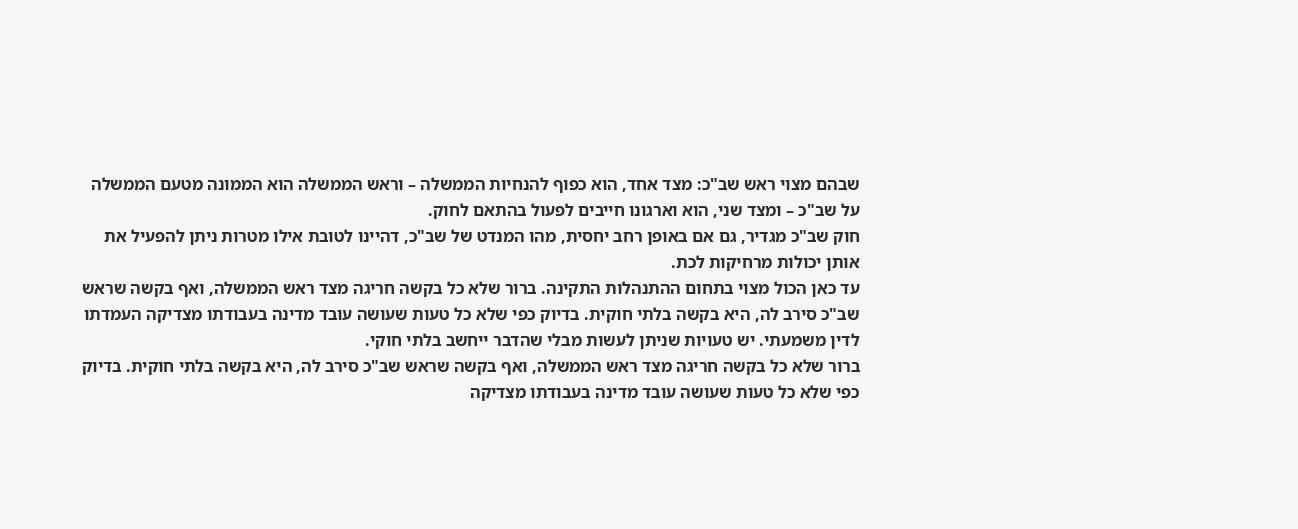שבהם מצוי ראש שב"כ: מצד אחד, הוא כפוף להנחיות הממשלה – וראש הממשלה הוא הממונה מטעם הממשלה על שב"כ – ומצד שני, הוא וארגונו חייבים לפעול בהתאם לחוק.
חוק שב"כ מגדיר, גם אם באופן רחב יחסית, מהו המנדט של שב"כ, דהיינו לטובת אילו מטרות ניתן להפעיל את אותן יכולות מרחיקות לכת.
עד כאן הכול מצוי בתחום ההתנהלות התקינה. ברור שלא כל בקשה חריגה מצד ראש הממשלה, ואף בקשה שראש שב"כ סירב לה, היא בקשה בלתי חוקית. בדיוק כפי שלא כל טעות שעושה עובד מדינה בעבודתו מצדיקה העמדתו לדין משמעתי. יש טעויות שניתן לעשות מבלי שהדבר ייחשב בלתי חוקי.
ברור שלא כל בקשה חריגה מצד ראש הממשלה, ואף בקשה שראש שב"כ סירב לה, היא בקשה בלתי חוקית. בדיוק כפי שלא כל טעות שעושה עובד מדינה בעבודתו מצדיקה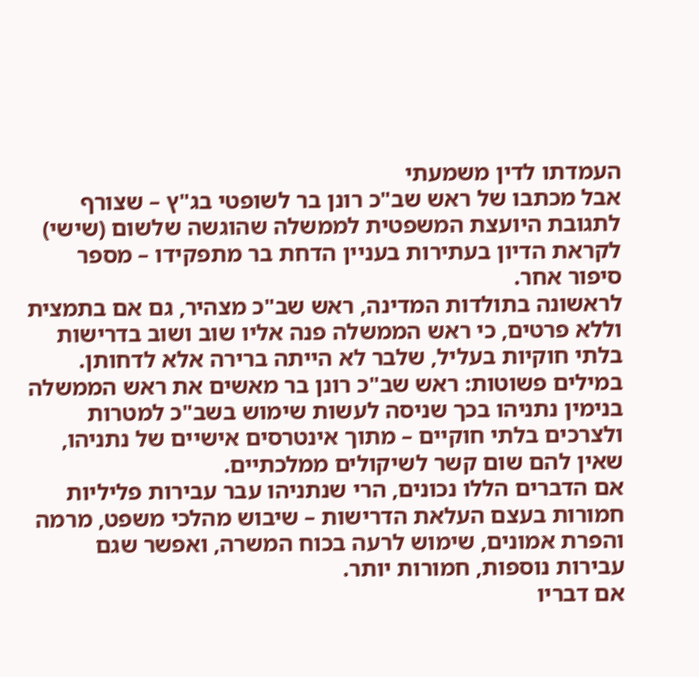העמדתו לדין משמעתי
אבל מכתבו של ראש שב"כ רונן בר לשופטי בג"ץ – שצורף לתגובת היועצת המשפטית לממשלה שהוגשה שלשום (שישי) לקראת הדיון בעתירות בעניין הדחת בר מתפקידו – מספר סיפור אחר.
לראשונה בתולדות המדינה, ראש שב"כ מצהיר, גם אם בתמצית וללא פרטים, כי ראש הממשלה פנה אליו שוב ושוב בדרישות בלתי חוקיות בעליל, שלבר לא הייתה ברירה אלא לדחותן.
במילים פשוטות: ראש שב"כ רונן בר מאשים את ראש הממשלה בנימין נתניהו בכך שניסה לעשות שימוש בשב"כ למטרות ולצרכים בלתי חוקיים – מתוך אינטרסים אישיים של נתניהו, שאין להם שום קשר לשיקולים ממלכתיים.
אם הדברים הללו נכונים, הרי שנתניהו עבר עבירות פליליות חמורות בעצם העלאת הדרישות – שיבוש מהלכי משפט, מרמה והפרת אמונים, שימוש לרעה בכוח המשרה, ואפשר שגם עבירות נוספות, חמורות יותר.
אם דבריו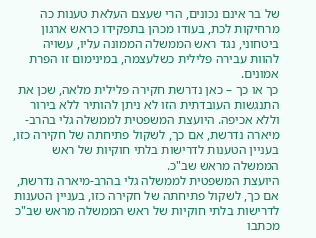של בר אינם נכונים, הרי שעצם העלאת טענות כה מרחיקות לכת, בעודו מכהן בתפקידו כראש ארגון ביטחוני, נגד ראש הממשלה הממונה עליו, עשויה להוות עבירה פלילית כשלעצמה, במינימום זו הפרת אמונים.
כך או כך – כאן נדרשת חקירה פלילית מלאה, שכן את התנגשות העובדתית הזו לא ניתן להותיר ללא בירור וללא אכיפה. היועצת המשפטית לממשלה גלי בהרב-מיארה נדרשת, אם כך, לשקול פתיחתה של חקירה כזו, בעניין הטענות לדרישות בלתי חוקיות של ראש הממשלה מראש שב"כ.
היועצת המשפטית לממשלה גלי בהרב-מיארה נדרשת, אם כך, לשקול פתיחתה של חקירה כזו, בעניין הטענות לדרישות בלתי חוקיות של ראש הממשלה מראש שב"כ
מכתבו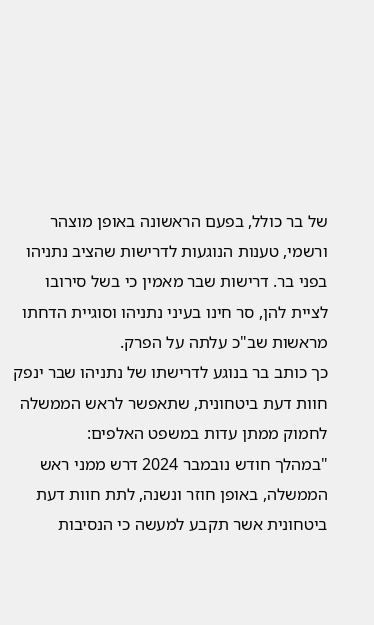של בר כולל, בפעם הראשונה באופן מוצהר ורשמי, טענות הנוגעות לדרישות שהציב נתניהו בפני בר. דרישות שבר מאמין כי בשל סירובו לציית להן, סר חינו בעיני נתניהו וסוגיית הדחתו מראשות שב"כ עלתה על הפרק.
כך כותב בר בנוגע לדרישתו של נתניהו שבר ינפק חוות דעת ביטחונית, שתאפשר לראש הממשלה לחמוק ממתן עדות במשפט האלפים:
"במהלך חודש נובמבר 2024 דרש ממני ראש הממשלה, באופן חוזר ונשנה, לתת חוות דעת ביטחונית אשר תקבע למעשה כי הנסיבות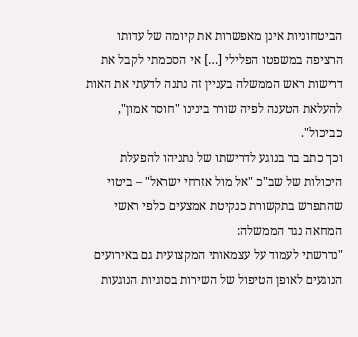הביטחוניות אינן מאפשרות את קיומה של עדותו הרציפה במשפטו הפלילי […] אי הסכמתי לקבל את דרישות ראש הממשלה בעניין זה נתנה לדעתי את האות להעלאת הטענה לפיה שורר בינינו "חוסר אמון", כביכול".
וכך כתב בר בנוגע לדרישתו של נתניהו להפעלת היכולות של שב"כ "אל מול אזרחי ישראל" – ביטוי שהתפרש בתקשורת כנקיטת אמצעים כלפי ראשי המחאה נגד הממשלה:
"נדרשתי לעמוד על עצמאותי המקצועית גם באירועים הנוגעים לאופן הטיפול של השירות בסוגיות הנוגעות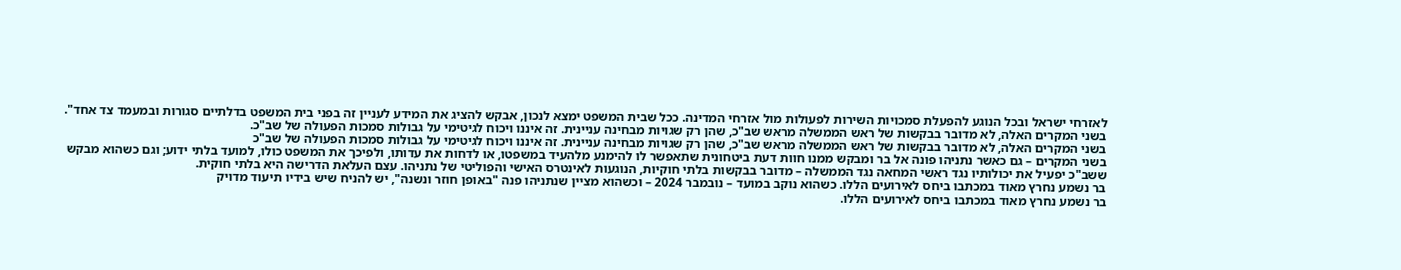לאזרחי ישראל ובכל הנוגע להפעלת סמכויות השירות לפעולות מול אזרחי המדינה. ככל שבית המשפט ימצא לנכון, אבקש להציג את המידע לעניין זה בפני בית המשפט בדלתיים סגורות ובמעמד צד אחד".
בשני המקרים האלה, לא מדובר בבקשות של ראש הממשלה מראש שב"כ, שהן רק שגויות מבחינה עניינית. זה איננו ויכוח לגיטימי על גבולות סמכות הפעולה של שב"כ.
בשני המקרים האלה, לא מדובר בבקשות של ראש הממשלה מראש שב"כ, שהן רק שגויות מבחינה עניינית. זה איננו ויכוח לגיטימי על גבולות סמכות הפעולה של שב"כ
בשני המקרים – גם כאשר נתניהו פונה אל בר ומבקש ממנו חוות דעת ביטחונית שתאפשר לו להימנע מלהעיד במשפטו, או לדחות את עדותו, ולפיכך את המשפט כולו, למועד בלתי ידוע; וגם כשהוא מבקש ששב"כ יפעיל את יכולותיו נגד ראשי המחאה נגד הממשלה – מדובר בבקשות בלתי חוקיות, הנוגעות לאינטרס האישי והפוליטי של נתניהו. עצם העלאת הדרישה היא בלתי חוקית.
בר נשמע נחרץ מאוד במכתבו ביחס לאירועים הללו. כשהוא נוקב במועד – נובמבר 2024 – וכשהוא מציין שנתניהו פנה "באופן חוזר ונשנה", יש להניח שיש בידיו תיעוד מדויק
בר נשמע נחרץ מאוד במכתבו ביחס לאירועים הללו.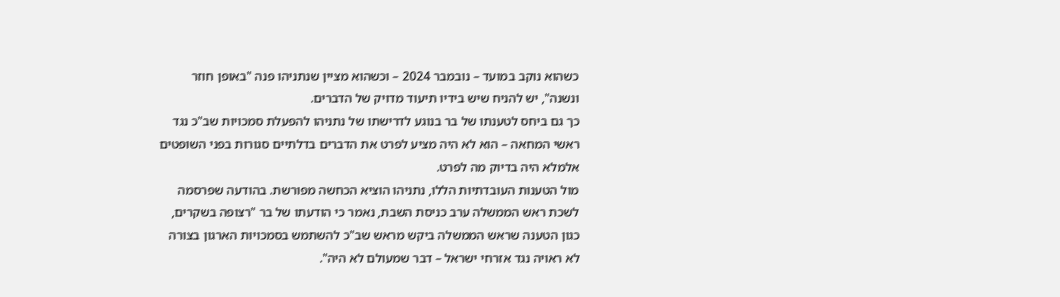כשהוא נוקב במועד – נובמבר 2024 – וכשהוא מציין שנתניהו פנה "באופן חוזר ונשנה", יש להניח שיש בידיו תיעוד מדויק של הדברים.
כך גם ביחס לטענתו של בר בנוגע לדרישתו של נתניהו להפעלת סמכויות שב"כ נגד ראשי המחאה – הוא לא היה מציע לפרט את הדברים בדלתיים סגורות בפני השופטים אלמלא היה בדיוק מה לפרט.
מול הטענות העובדתיות הללו, נתניהו הוציא הכחשה מפורשת. בהודעה שפרסמה לשכת ראש הממשלה ערב כניסת השבת, נאמר כי הודעתו של בר "רצופה בשקרים, כגון הטענה שראש הממשלה ביקש מראש שב"כ להשתמש בסמכויות הארגון בצורה לא ראויה נגד אזרחי ישראל – דבר שמעולם לא היה".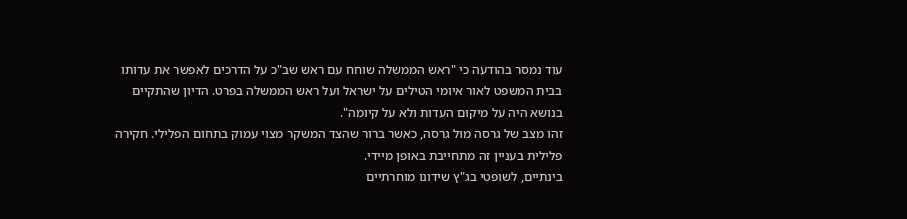עוד נמסר בהודעה כי "ראש הממשלה שוחח עם ראש שב"כ על הדרכים לאפשר את עדותו בבית המשפט לאור איומי הטילים על ישראל ועל ראש הממשלה בפרט. הדיון שהתקיים בנושא היה על מיקום העדות ולא על קיומה".
זהו מצב של גרסה מול גרסה, כאשר ברור שהצד המשקר מצוי עמוק בתחום הפלילי. חקירה פלילית בעניין זה מתחייבת באופן מיידי.
בינתיים, לשופטי בג"ץ שידונו מוחרתיים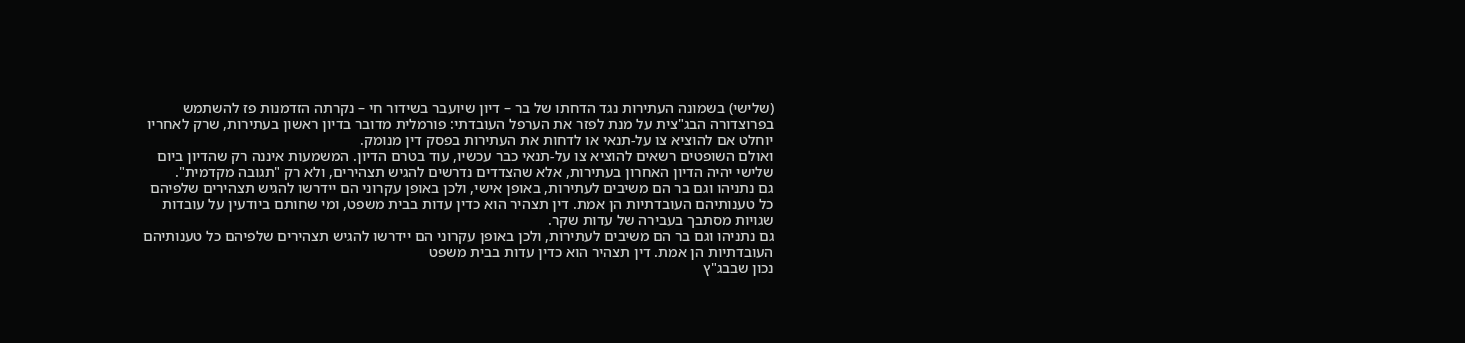(שלישי) בשמונה העתירות נגד הדחתו של בר – דיון שיועבר בשידור חי – נקרתה הזדמנות פז להשתמש בפרוצדורה הבג"צית על מנת לפזר את הערפל העובדתי: פורמלית מדובר בדיון ראשון בעתירות, שרק לאחריו יוחלט אם להוציא צו על-תנאי או לדחות את העתירות בפסק דין מנומק.
ואולם השופטים רשאים להוציא צו על-תנאי כבר עכשיו, עוד בטרם הדיון. המשמעות איננה רק שהדיון ביום שלישי יהיה הדיון האחרון בעתירות, אלא שהצדדים נדרשים להגיש תצהירים, ולא רק "תגובה מקדמית".
גם נתניהו וגם בר הם משיבים לעתירות, באופן אישי, ולכן באופן עקרוני הם יידרשו להגיש תצהירים שלפיהם כל טענותיהם העובדתיות הן אמת. דין תצהיר הוא כדין עדות בבית משפט, ומי שחותם ביודעין על עובדות שגויות מסתבך בעבירה של עדות שקר.
גם נתניהו וגם בר הם משיבים לעתירות, ולכן באופן עקרוני הם יידרשו להגיש תצהירים שלפיהם כל טענותיהם העובדתיות הן אמת. דין תצהיר הוא כדין עדות בבית משפט
נכון שבבג"ץ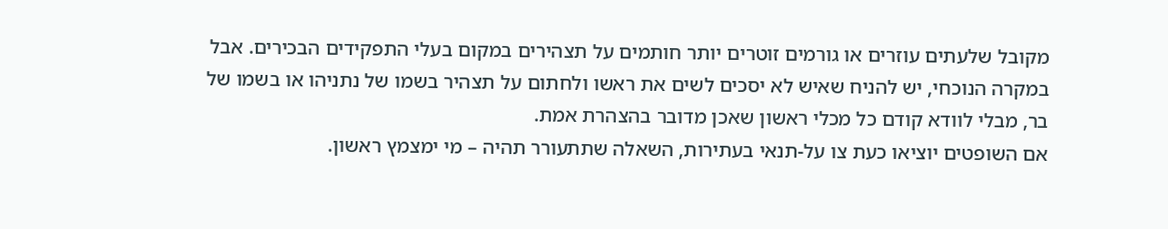מקובל שלעתים עוזרים או גורמים זוטרים יותר חותמים על תצהירים במקום בעלי התפקידים הבכירים. אבל במקרה הנוכחי, יש להניח שאיש לא יסכים לשים את ראשו ולחתום על תצהיר בשמו של נתניהו או בשמו של בר, מבלי לוודא קודם כל מכלי ראשון שאכן מדובר בהצהרת אמת.
אם השופטים יוציאו כעת צו על-תנאי בעתירות, השאלה שתתעורר תהיה – מי ימצמץ ראשון.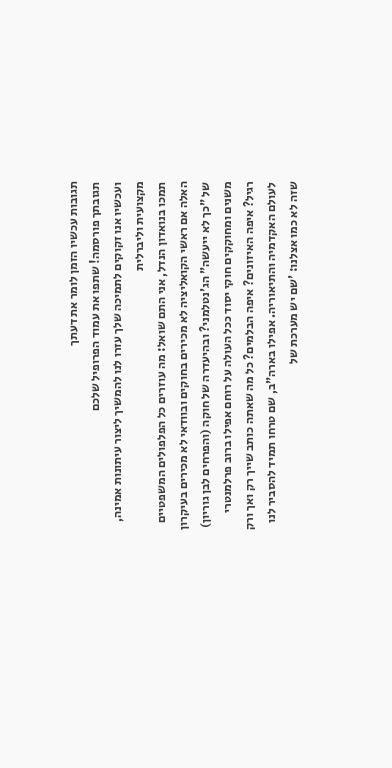תגובות עכשיו הזמן לומר את דעתך
תגובתך פורסמה! שתפו את עמוד הפרופיל שלכם
ועכשיו אנו זקוקים לתמיכה שלך עזרו לנו להמשיך ליצור עיתונות אמינה, מקצועית וליברלית
תמכו בנואדון הנדל, אני התם שואל: מה עוזרים כל הפלפולים המשפטיים האלה אם ראשי הקואליציה לא מכירים בחוקים ובוודאי לא מכירים בעיקרון של "כך לא ייעשה" הג'נטלמני? ובהיעדרה של חוקה (והפרחים לבן גוריון) משנים ומחוקקים חוקי יסוד ככל העולה על רוחם אפילו ברוב פרלמנטרי רגיל? איפה האיזונים? איפה הבלמים? כל מה שאתה כותב שייך רק ואך ורק לעולם האקדמיה והתיאוריה. אפילו בארה"ב, שם טרחו תמיד להסביר לנו שזה לא כמו אצלנו: 'שם יש מערכת של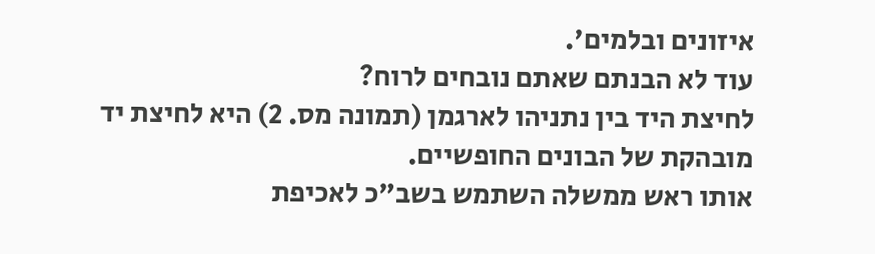איזונים ובלמים'.
עוד לא הבנתם שאתם נובחים לרוח?
לחיצת היד בין נתניהו לארגמן (תמונה מס. 2) היא לחיצת יד מובהקת של הבונים החופשיים.
אותו ראש ממשלה השתמש בשב"כ לאכיפת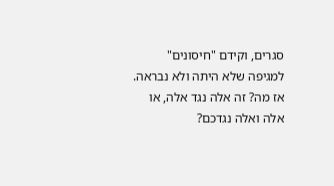סגרים, וקידם "חיסונים" למגיפה שלא היתה ולא נבראה.
אז מה? זה אלה נגד אלה, או אלה ואלה נגדכם?